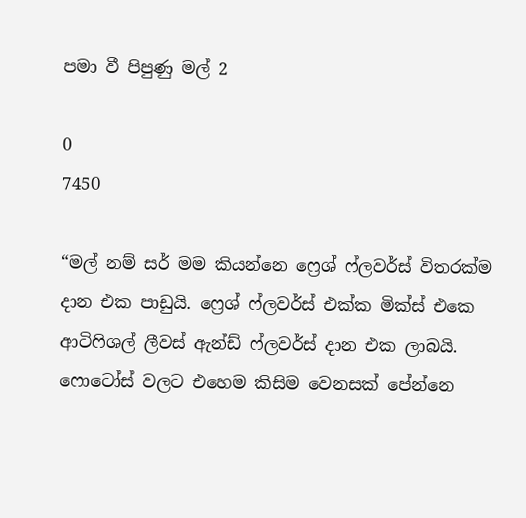පමා වී පිපුණු මල් 2

0
7450

“මල් නම් සර් මම කියන්නෙ ෆ්‍රෙශ් ෆ්ලවර්ස් විතරක්ම දාන එක පාඩුයි. ෆ්‍රෙශ් ෆ්ලවර්ස් එක්ක මික්ස් එකෙ ආටිෆිශල් ලීවස් ඇන්ඩ් ෆ්ලවර්ස් දාන එක ලාබයි. ෆොටෝස් වලට එහෙම කිසිම වෙනසක් පේන්නෙ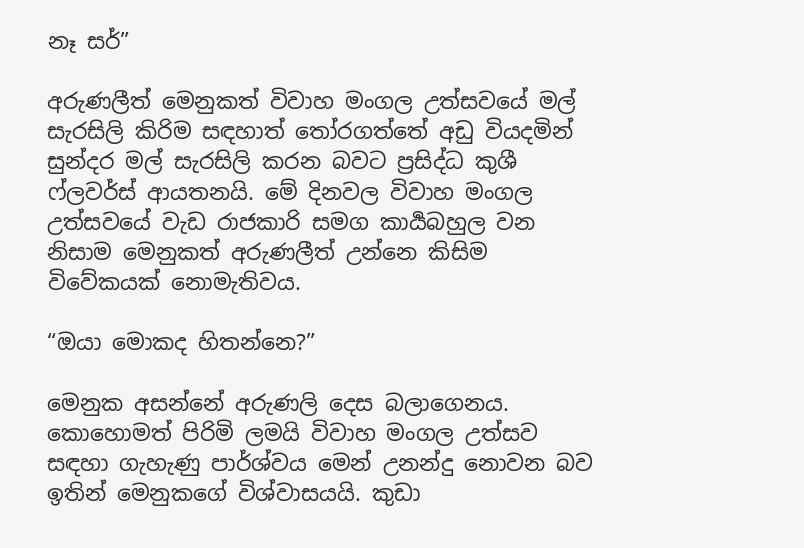නෑ සර්”

අරුණලීත් මෙනුකත් විවාහ මංගල උත්සවයේ මල් සැරසිලි කිරිම සඳහාත් තෝරගත්තේ අඩු වියදමින් සුන්දර මල් සැරසිලි කරන බවට ප්‍රසිද්ධ කුශී ෆ්ලවර්ස් ආයතනයි. මේ දිනවල විවාහ මංගල උත්සවයේ වැඩ රාජකාරි සමග කාර්‍යබහුල වන නිසාම මෙනුකත් අරුණලීත් උන්නෙ කිසිම විවේකයක් නොමැතිවය.

“ඔයා මොකද හිතන්නෙ?”

මෙනුක අසන්නේ අරුණලි දෙස බලාගෙනය. කොහොමත් පිරිමි ලමයි විවාහ මංගල උත්සව සඳහා ගැහැණු පාර්ශ්වය මෙන් උනන්දු නොවන බව ඉතින් මෙනුකගේ විශ්වාසයයි. කුඩා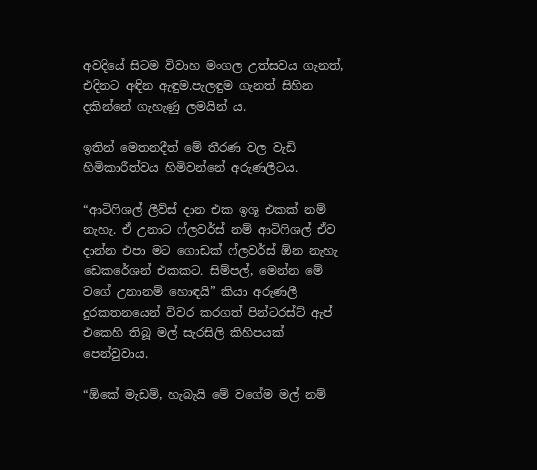අවදියේ සිටම විවාහ මංගල උත්සවය ගැනත්, එදිනට අඳින ඇඳුම.පැලඳුම ගැනත් සිහින දකින්නේ ගැහැණු ලමයින් ය.

ඉතින් මෙතනදීත් මේ තීරණ වල වැඩි හිමිකාරීත්වය හිමිවන්නේ අරුණලීටය.

“ආටිෆිශල් ලීව්ස් දාන එක ඉශූ එකක් නම් නැහැ. ඒ උනාට ෆ්ලවර්ස් නම් ආටිෆිශල් ඒව දාන්න එපා මට ගොඩක් ෆ්ලවර්ස් ඕන නැහැ ඩෙකරේශන් එකකට. සිම්පල්, මෙන්න මේ වගේ උනානම් හොඳයි” කියා අරුණලී දුරකතනයෙන් විවර කරගත් පින්ටරස්ට් ඇප් එකෙහි තිබූ මල් සැරසිලි කිහිපයක් පෙන්වුවාය.

“ඕකේ මැඩම්, හැබැයි මේ වගේම මල් නම්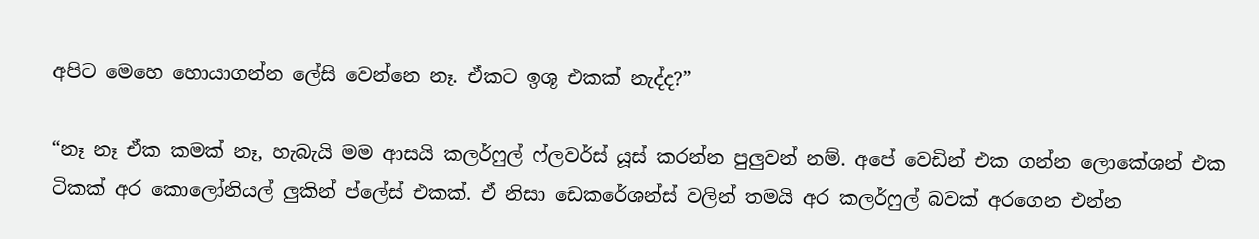අපිට මෙහෙ හොයාගන්න ලේසි වෙන්නෙ නෑ. ඒකට ඉශූ එකක් නැද්ද?”

“නෑ නෑ ඒක කමක් නෑ, හැබැයි මම ආසයි කලර්ෆුල් ෆ්ලවර්ස් යූස් කරන්න පුලුවන් නම්. අපේ වෙඩින් එක ගන්න ලොකේශන් එක ටිකක් අර කොලෝනියල් ලුකින් ප්ලේස් එකක්. ඒ නිසා ඩෙකරේශන්ස් වලින් තමයි අර කලර්ෆුල් බවක් අරගෙන එන්න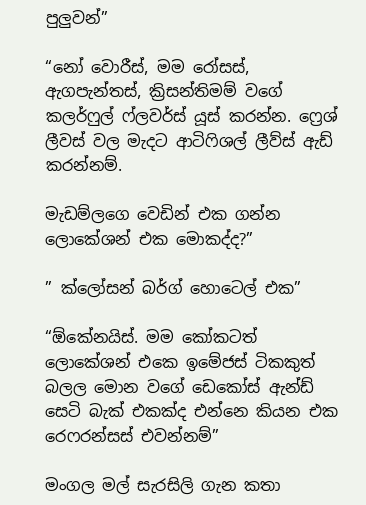පුලුවන්”

“නෝ වොරීස්, මම රෝසස්, ඇගපැන්තස්, ක්‍රිසන්තිමම් වගේ කලර්ෆුල් ෆ්ලවර්ස් යූස් කරන්න. ෆ්‍රෙශ් ලීවස් වල මැදට ආටිෆිශල් ලීව්ස් ඇඩ් කරන්නම්.

මැඩම්ලගෙ වෙඩින් එක ගන්න ලොකේශන් එක මොකද්ද?”

” ක්ලෝසන් බර්ග් හොටෙල් එක”

“ඕකේනයිස්. මම කෝකටත් ලොකේශන් එකෙ ඉමේජස් ටිකකුත් බලල මොන වගේ ඩෙකෝස් ඇන්ඩ් සෙටි බැක් එකක්ද එන්නෙ කියන එක රෙෆරන්සස් එවන්නම්”

මංගල මල් සැරසිලි ගැන කතා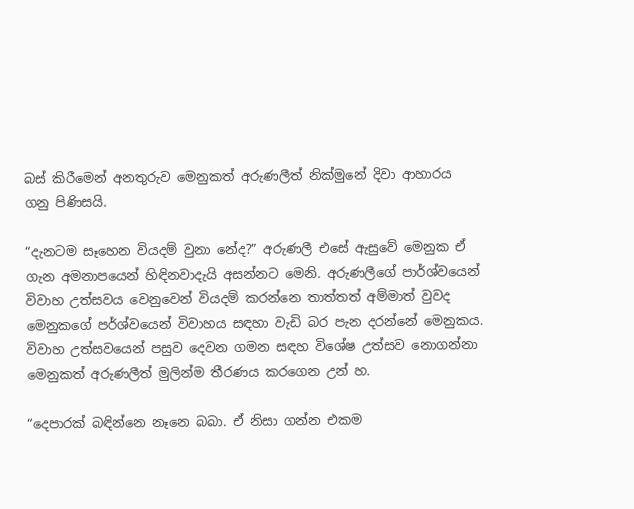බස් කිරීමෙන් අනතුරුව මෙනුකත් අරුණලීත් නික්මුනේ දිවා ආහාරය ගනු පිණිසයි.

“දැනටම සෑහෙන වියදම් වුනා නේද?” අරුණලී එසේ ඇසුවේ මෙනුක ඒ ගැන අමනාපයෙන් හිඳිනවාදැයි අසන්නට මෙනි. අරුණලීගේ පාර්ශ්වයෙන් විවාහ උත්සවය වෙනුවෙන් වියදම් කරන්නෙ තාත්තත් අම්මාත් වුවද මෙනුකගේ පර්ශ්වයෙන් විවාහය සඳහා වැඩි බර පැන දරන්නේ මෙනුකය. විවාහ උත්සවයෙන් පසුව දෙවන ගමන සඳහ විශේෂ උත්සව නොගන්නා මෙනුකත් අරුණලීත් මුලින්ම තීරණය කරගෙන උන් හ.

“දෙපාරක් බඳින්නෙ නෑනෙ බබා. ඒ නිසා ගන්න එකම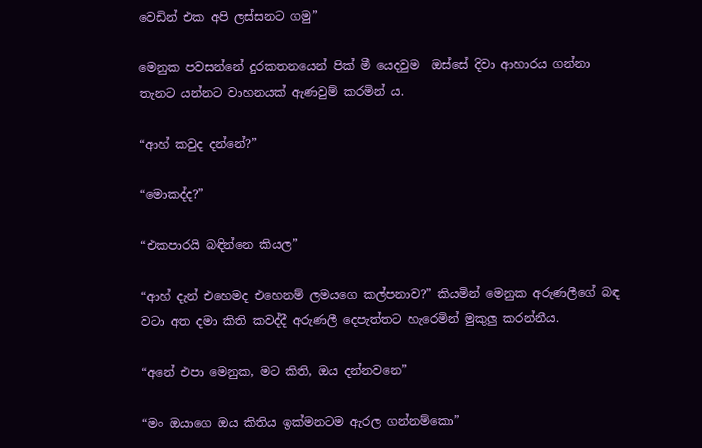වෙඩින් එක අපි ලස්සනට ගමු”

මෙනුක පවසන්නේ දුරකතනයෙන් පික් මී යෙදවුම  ඔස්සේ දිවා ආහාරය ගන්නා තැනට යන්නට වාහනයක් ඇණවුම් කරමින් ය.

“ආහ් කවුද දන්නේ?”

“මොකද්ද?”

“එකපාරයි බඳින්නෙ කියල”

“ආහ් දැන් එහෙමද එහෙනම් ලමයගෙ කල්පනාව?” කියමින් මෙනුක අරුණලීගේ බඳ වටා අත දමා කිති කවද්දී අරුණලී දෙපැත්තට හැරෙමින් මුකුලු කරන්නීය.

“අනේ එපා මෙනුක, මට කිති, ඔය දන්නවනෙ”

“මං ඔයාගෙ ඔය කිතිය ඉක්මනටම ඇරල ගන්නම්කො”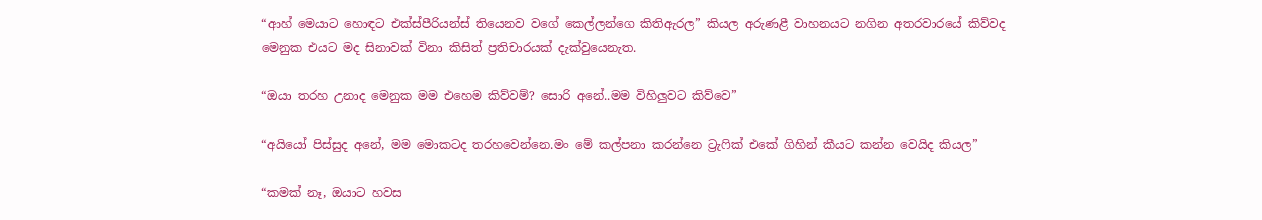“ආහ් මෙයාට හොඳට එක්ස්පීරියන්ස් තියෙනව වගේ කෙල්ලන්ගෙ කිතිඇරල” කියල අරුණළී වාහනයට නගින අතරවාරයේ කිව්වද මෙනුක එයට මද සිනාවක් විනා කිසිත් ප්‍රතිචාරයක් දැක්වුයෙනැත.

“ඔයා තරහ උනාද මෙනුක මම එහෙම කිව්වම්? සොරි අනේ..මම විහිලුවට කිව්වෙ”

“අයියෝ පිස්සුද අනේ, මම මොකටද තරහවෙන්නෙ.මං මේ කල්පනා කරන්නෙ ට්‍රැෆික් එකේ ගිහින් කීයට කන්න වෙයිද කියල”

“කමක් නෑ, ඔයාට හවස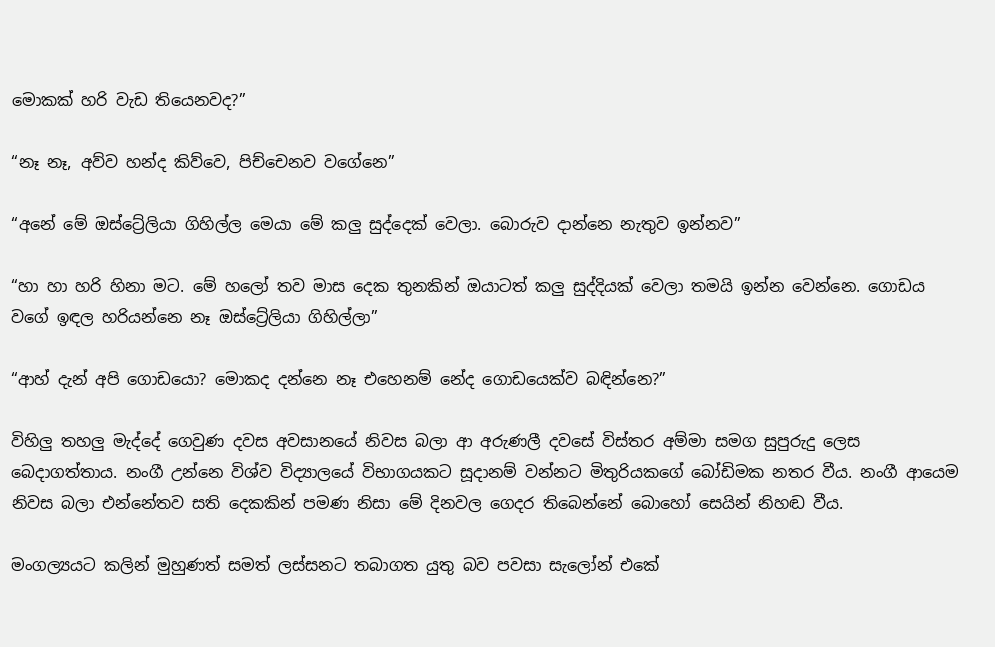මොකක් හරි වැඩ තියෙනවද?”

“නෑ නෑ, අව්ව හන්ද කිව්වෙ, පිච්චෙනව වගේනෙ”

“අනේ මේ ඔස්ට්‍රේලියා ගිහිල්ල මෙයා මේ කලු සුද්දෙක් වෙලා. බොරුව දාන්නෙ නැතුව ඉන්නව”

“හා හා හරි හිනා මට. මේ හලෝ තව මාස දෙක තුනකින් ඔයාටත් කලු සුද්දියක් වෙලා තමයි ඉන්න වෙන්නෙ. ගොඩය වගේ ඉඳල හරියන්නෙ නෑ ඔස්ට්‍රේලියා ගිහිල්ලා”

“ආහ් දැන් අපි ගොඩයො? මොකද දන්නෙ නෑ එහෙනම් නේද ගොඩයෙක්ව බඳින්නෙ?”

විහිලු තහලු මැද්දේ ගෙවුණ දවස අවසානයේ නිවස බලා ආ අරුණලී දවසේ විස්තර අම්මා සමග සුපුරුදු ලෙස බෙදාගත්තාය. නංගී උන්නෙ විශ්ව විද්‍යාලයේ විභාගයකට සූදානම් වන්නට මිතුරියකගේ බෝඩිමක නතර වීය. නංගී ආයෙම නිවස බලා එන්නේතව සති දෙකකින් පමණ නිසා මේ දිනවල ගෙදර තිබෙන්නේ බොහෝ සෙයින් නිහඬ වීය.

මංගල්‍යයට කලින් මුහුණත් සමත් ලස්සනට තබාගත යුතු බව පවසා සැලෝන් එකේ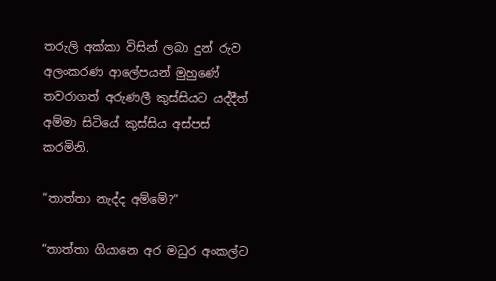තරුලි අක්කා විසින් ලබා දුන් රුව අලංකරණ ආලේපයන් මුහුණේ තවරාගත් අරුණලී කුස්සියට යද්දීත් අම්මා සිටියේ කුස්සිය අස්පස් කරමිනි.

“තාත්තා නැද්ද අම්මේ?”

“තාත්තා ගියානෙ අර මධුර අංකල්ට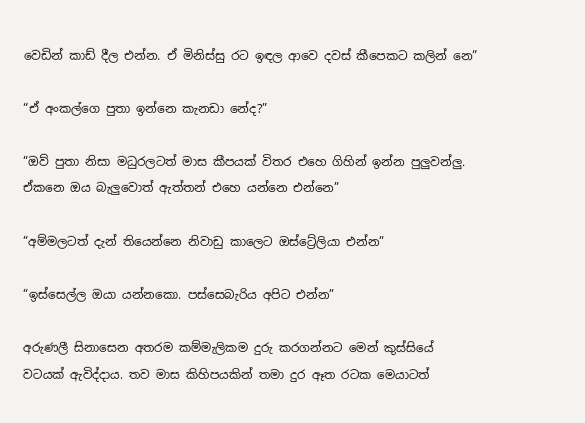වෙඩින් කාඩ් දීල එන්න. ඒ මිනිස්සු රට ඉඳල ආවෙ දවස් කීපෙකට කලින් නෙ”

“ඒ අංකල්ගෙ පුතා ඉන්නෙ කැනඩා නේද?”

“ඔව් පුතා නිසා මධුරලටත් මාස කීපයක් විතර එහෙ ගිහින් ඉන්න පුලුවන්ලු. ඒකනෙ ඔය බැලුවොත් ඇත්තන් එහෙ යන්නෙ එන්නෙ”

“අම්මලටත් දැන් තියෙන්නෙ නිවාඩු කාලෙට ඔස්ට්‍රේලියා එන්න”

“ඉස්සෙල්ල ඔයා යන්නකො. පස්සෙබැරිය අපිට එන්න”

අරුණලී සිනාසෙන අතරම කම්මැලිකම දුරු කරගන්නට මෙන් කුස්සියේ වටයක් ඇවිද්දාය. තව මාස කිහිපයකින් තමා දුර ඈත රටක මෙයාටත්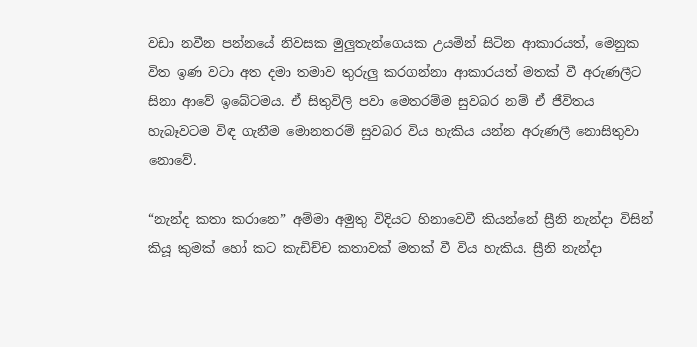වඩා නවීන පන්නයේ නිවසක මුලුතැන්ගෙයක උයමින් සිටින ආකාරයත්, මෙනුක විත ඉණ වටා අත දමා තමාව තුරුලු කරගන්නා ආකාරයත් මතක් වී අරුණලීට සිනා ආවේ ඉබේටමය. ඒ සිතුවිලි පවා මෙතරම්ම සුවබර නම් ඒ ජීවිතය හැබෑවටම විඳ ගැනීම මොනතරම් සුවබර විය හැකිය යන්න අරුණලී නොසිතුවා නොවේ.

“නැන්ද කතා කරානෙ” අම්මා අමුතු විදියට හිනාවෙවී කියන්නේ ස්‍රීනි නැන්දා විසින් කියූ කුමක් හෝ කට කැඩිච්ච කතාවක් මතක් වී විය හැකිය. ස්‍රීනි නැන්දා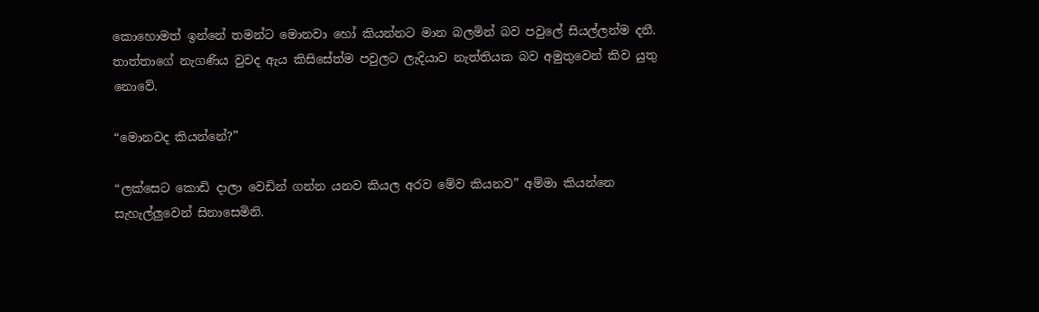කොහොමත් ඉන්නේ තමන්ට මොනවා හෝ කියන්නට මාන බලමින් බව පවුලේ සියල්ලන්ම දනී. තාත්තාගේ නැගණිය වුවද ඇය කිසිසේත්ම පවුලට ලැදියාව නැත්තියක බව අමුතුවෙන් කිව යුතු නොවේ.

“මොනවද කියන්නේ?”

“ලක්සෙට කොඩි දාලා වෙඩින් ගන්න යනව කියල අරව මේව කියනව” අම්මා කියන්නෙ සැහැල්ලුවෙන් සිනාසෙමිනි.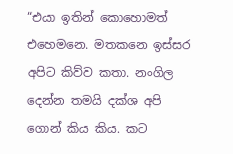“එයා ඉතින් කොහොමත් එහෙමනෙ. මතකනෙ ඉස්සර අපිට කිව්ව කතා. නංගිල දෙන්න තමයි දක්ශ අපි ගොන් කිය කිය. කට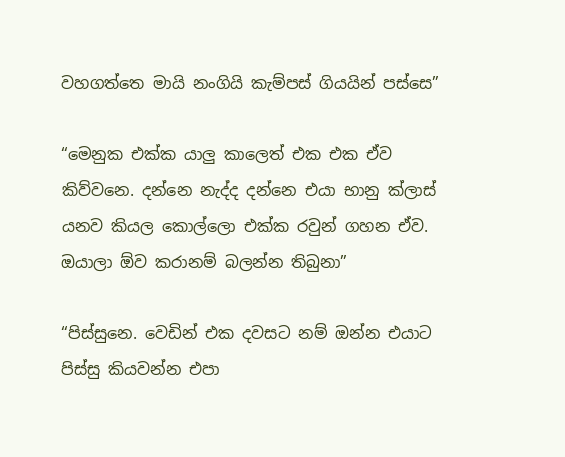වහගත්තෙ මායි නංගියි කැම්පස් ගියයින් පස්සෙ”

“මෙනුක එක්ක යාලු කාලෙත් එක එක ඒව කිව්වනෙ. දන්නෙ නැද්ද දන්නෙ එයා භානු ක්ලාස් යනව කියල කොල්ලො එක්ක රවුන් ගහන ඒව. ඔයාලා ඕව කරානම් බලන්න තිබුනා”

“පිස්සුනෙ. වෙඩින් එක දවසට නම් ඔන්න එයාට පිස්සු කියවන්න එපා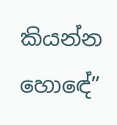කියන්න හොඳේ”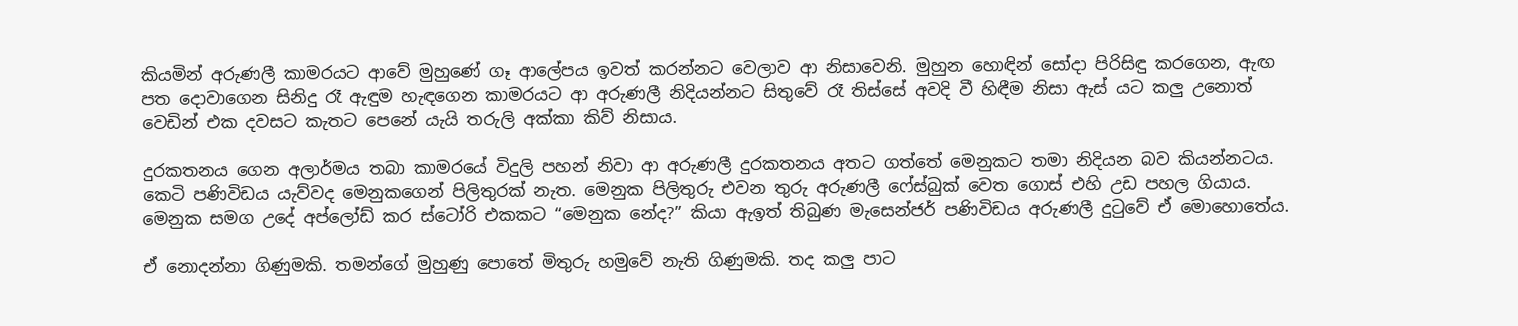කියමින් අරුණලී කාමරයට ආවේ මුහුණේ ගෑ ආලේපය ඉවත් කරන්නට වෙලාව ආ නිසාවෙනි. මුහුන හොඳින් සෝදා පිරිසිඳු කරගෙන, ඇඟ පත දොවාගෙන සිනිදු රෑ ඇඳුම හැඳගෙන කාමරයට ආ අරුණලී නිදියන්නට සිතුවේ රෑ තිස්සේ අවදි වී හිඳීම නිසා ඇස් යට කලු උනොත් වෙඩින් එක දවසට කැතට පෙනේ යැයි තරුලි අක්කා කිව් නිසාය.

දුරකතනය ගෙන අලාර්මය තබා කාමරයේ විදුලි පහන් නිවා ආ අරුණලී දුරකතනය අතට ගත්තේ මෙනුකට තමා නිදියන බව කියන්නටය. කෙටි පණිවිඩය යැව්වද මෙනුකගෙන් පිලිතුරක් නැත. මෙනුක පිලිතුරු එවන තුරු අරුණලී ෆේස්බුක් වෙත ගොස් එහි උඩ පහල ගියාය. මෙනුක සමග උදේ අප්ලෝඩ් කර ස්ටෝරි එකකට “මෙනුක නේද?” කියා ඇඉත් තිබුණ මැසෙන්ජර් පණිවිඩය අරුණලී දුටුවේ ඒ මොහොතේය.

ඒ නොදන්නා ගිණුමකි. තමන්ගේ මුහුණු පොතේ මිතුරු හමුවේ නැති ගිණුමකි. තද කලු පාට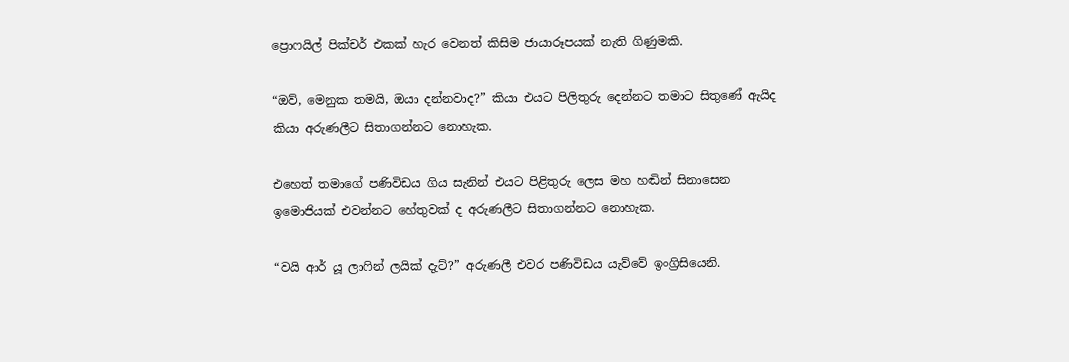ප්‍රොෆයිල් පික්චර් එකක් හැර වෙනත් කිසිම ජායාරූපයක් නැති ගිණුමකි.

“ඔව්, මෙනුක තමයි, ඔයා දන්නවාද?” කියා එයට පිලිතුරු දෙන්නට තමාට සිතුණේ ඇයිද කියා අරුණලීට සිතාගන්නට නොහැක.

එහෙත් තමාගේ පණිවිඩය ගිය සැනින් එයට පිළිතුරු ලෙස මහ හඬින් සිනාසෙන ඉමොජියක් එවන්නට හේතුවක් ද අරුණලීට සිතාගන්නට නොහැක.

“වයි ආර් යූ ලාෆින් ලයික් දැට්?” අරුණලී එවර පණිවිඩය යැව්වේ ඉංග්‍රිසියෙනි.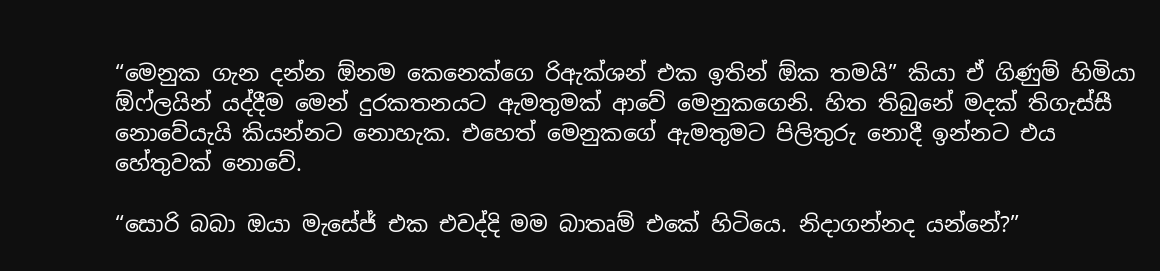“මෙනුක ගැන දන්න ඕනම කෙනෙක්ගෙ රිඇක්ශන් එක ඉතින් ඕක තමයි” කියා ඒ ගිණුම් හිමියා ඕෆ්ලයින් යද්දීම මෙන් දුරකතනයට ඇමතුමක් ආවේ මෙනුකගෙනි. හිත තිබුනේ මදක් තිගැස්සී නොවේයැයි කියන්නට නොහැක. එහෙත් මෙනුකගේ ඇමතුමට පිලිතුරු නොදී ඉන්නට එය හේතුවක් නොවේ.

“සොරි බබා ඔයා මැසේජ් එක එවද්දි මම බාතෘම් එකේ හිටියෙ. නිදාගන්නද යන්නේ?”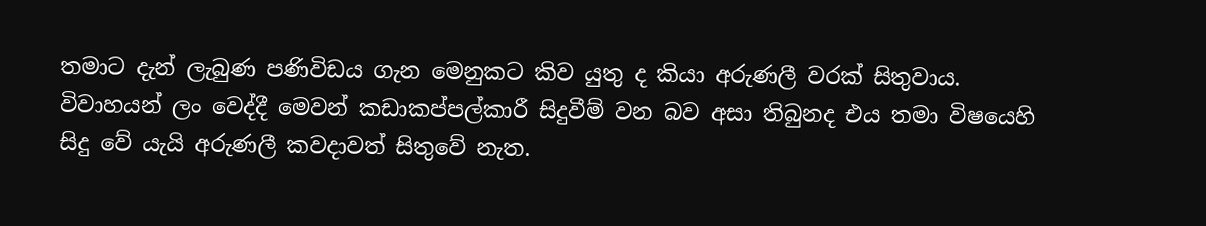තමාට දැන් ලැබුණ පණිවිඩය ගැන මෙනුකට කිව යුතු ද කියා අරුණලී වරක් සිතුවාය. විවාහයන් ලං වෙද්දී මෙවන් කඩාකප්පල්කාරී සිදුවීම් වන බව අසා තිබුනද එය තමා විෂයෙහි සිදු වේ යැයි අරුණලී කවදාවත් සිතුවේ නැත.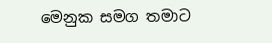මෙනුක සමග තමාට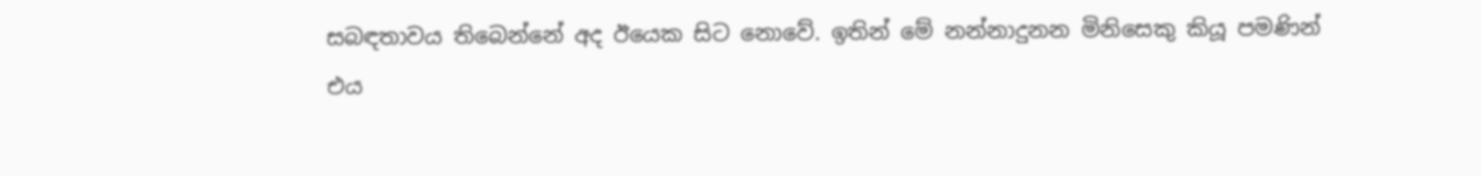සබඳතාවය තිබෙන්නේ අද ඊයෙක සිට නොවේ. ඉතින් මේ නන්නාදුනන මිනිසෙකු කියූ පමණින් එය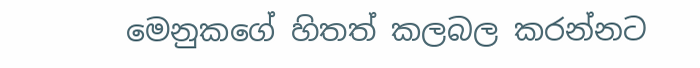මෙනුකගේ හිතත් කලබල කරන්නට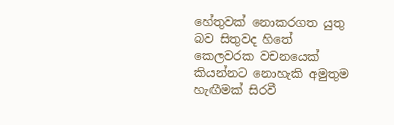හේතුවක් නොකරගත යුතු බව සිතුවද හිතේ කෙලවරක වචනයෙක් කියන්නට නොහැකි අමුතුම හැඟීමක් සිරවී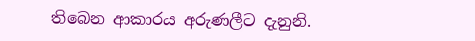තිබෙන ආකාරය අරුණලීට දැනුනි.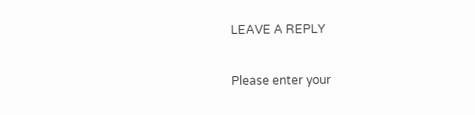LEAVE A REPLY

Please enter your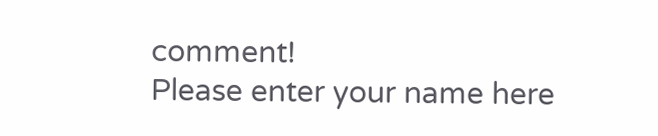comment!
Please enter your name here